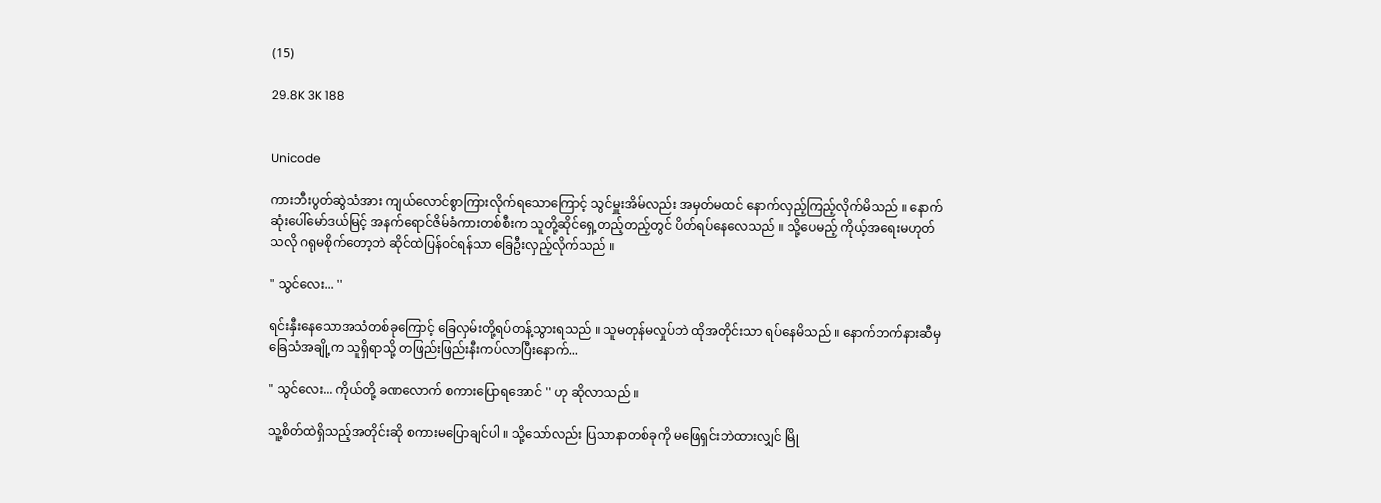(15)

29.8K 3K 188


Unicode

ကားဘီးပွတ်ဆွဲသံအား ကျယ်လောင်စွာကြားလိုက်ရသောကြောင့် သွင်မှူးအိမ်လည်း အမှတ်မထင် နောက်လှည့်ကြည့်လိုက်မိသည် ။ နောက်ဆုံးပေါ်မော်ဒယ်မြင့် အနက်ရောင်ဇိမ်ခံကားတစ်စီးက သူတို့ဆိုင်ရှေ့တည့်တည့်တွင် ပိတ်ရပ်နေလေသည် ။ သို့ပေမည့် ကိုယ့်အရေးမဟုတ်သလို ဂရုမစိုက်တော့ဘဲ ဆိုင်ထဲပြန်ဝင်ရန်သာ ခြေဦးလှည့်လိုက်သည် ။

" သွင်လေး... ''

ရင်းနှီးနေသောအသံတစ်ခုကြောင့် ခြေလှမ်းတို့ရပ်တန့်သွားရသည် ။ သူမတုန်မလှုပ်ဘဲ ထိုအတိုင်းသာ ရပ်နေမိသည် ။ နောက်ဘက်နားဆီမှ ခြေသံအချို့က သူရှိရာသို့ တဖြည်းဖြည်းနီးကပ်လာပြီးနောက်...

" သွင်လေး... ကိုယ်တို့ ခဏလောက် စကားပြောရအောင် '' ဟု ဆိုလာသည် ။

သူ့စိတ်ထဲရှိသည့်အတိုင်းဆို စကားမပြောချင်ပါ ။ သို့သော်လည်း ပြသာနာတစ်ခုကို မဖြေရှင်းဘဲထားလျှင် မြို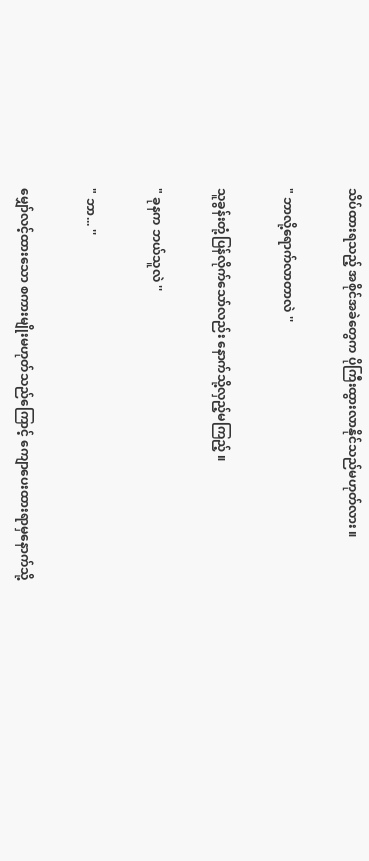သိပ်ထားရသည့် အစိုင်အခဲတွေက ပိုကြီးထွားလာနိုင်သည်မဟုတ်လား ။

" ဘာလို့ရောက်လာတာလဲ ''

သူခွန်းတုံ့ပြန်လိုက်သော်လည်း နောက်သို့လှည့်မကြည့် ။

" ခုနက ဘယ်သူလဲ ''

" ဘာ... ''

မျှော်လင့်ထားသော စကားမျိုးမဟုတ်သည်ကြောင့် ကျောပေးထားရာမှနောက်သို့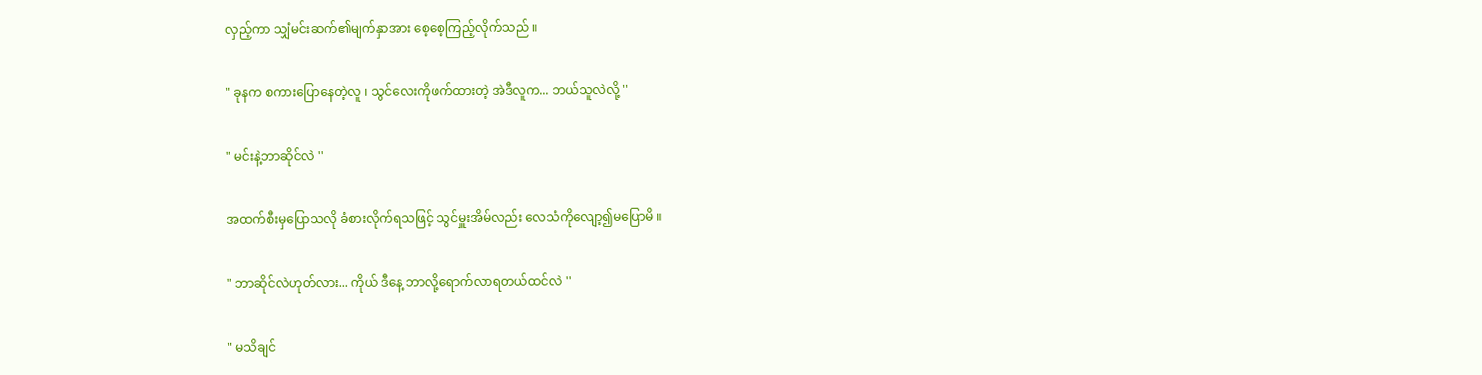လှည့်ကာ သျှံမင်းဆက်၏မျက်နှာအား စေ့စေ့ကြည့်လိုက်သည် ။

" ခုနက စကားပြောနေတဲ့လူ ၊ သွင်လေးကိုဖက်ထားတဲ့ အဲဒီလူက... ဘယ်သူလဲလို့ ''

" မင်းနဲ့ဘာဆိုင်လဲ ''

အထက်စီးမှပြောသလို ခံစားလိုက်ရသဖြင့် သွင်မှူးအိမ်လည်း လေသံကိုလျော့၍မပြောမိ ။

" ဘာဆိုင်လဲဟုတ်လား... ကိုယ် ဒီနေ့ ဘာလို့ရောက်လာရတယ်ထင်လဲ ''

" မသိချင်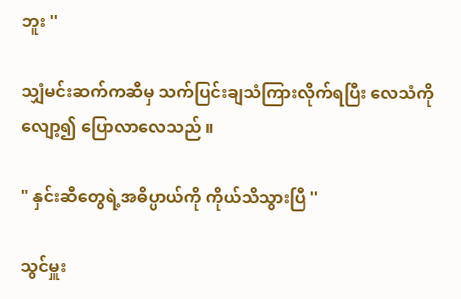ဘူး ''

သျှံမင်းဆက်ကဆီမှ သက်ပြင်းချသံကြားလိုက်ရပြီး လေသံကိုလျော့၍ ပြောလာလေသည် ။

" နှင်းဆီတွေရဲ့အဓိပ္ပာယ်ကို ကိုယ်သိသွားပြီ ''

သွင်မှူး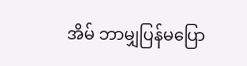အိမ် ဘာမျှပြန်မပြော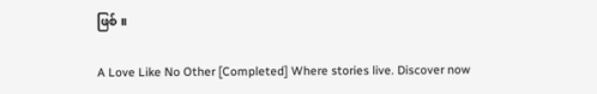ဖြစ် ။

A Love Like No Other [Completed] Where stories live. Discover now